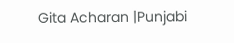Gita Acharan |Punjabi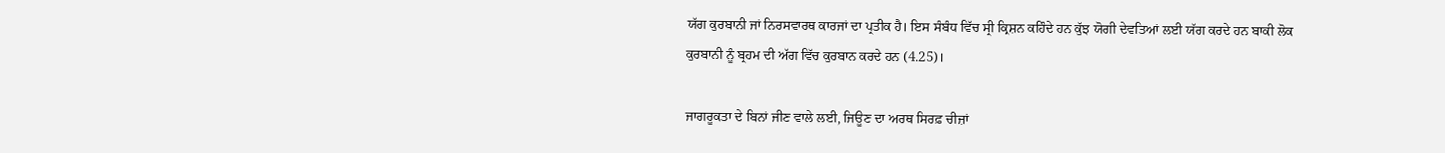ਯੱਗ ਕੁਰਬਾਨੀ ਜਾਂ ਨਿਰਸਵਾਰਥ ਕਾਰਜਾਂ ਦਾ ਪ੍ਰਤੀਕ ਹੈ। ਇਸ ਸੰਬੰਧ ਵਿੱਚ ਸ੍ਰੀ ਕ੍ਰਿਸ਼ਨ ਕਹਿੰਦੇ ਹਨ ਕੁੱਝ ਯੋਗੀ ਦੇਵਤਿਆਂ ਲਈ ਯੱਗ ਕਰਦੇ ਹਨ ਬਾਕੀ ਲੋਕ ਕੁਰਬਾਨੀ ਨੂੰ ਬ੍ਰਹਮ ਦੀ ਅੱਗ ਵਿੱਚ ਕੁਰਬਾਨ ਕਰਦੇ ਹਨ (4.25)।

ਜਾਗਰੂਕਤਾ ਦੇ ਬਿਨਾਂ ਜੀਣ ਵਾਲੇ ਲਈ, ਜਿਊਣ ਦਾ ਅਰਥ ਸਿਰਫ਼ ਚੀਜ਼ਾਂ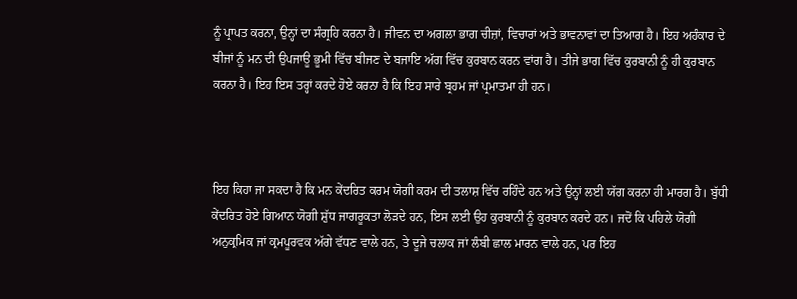ਨੂੰ ਪ੍ਰਾਪਤ ਕਰਨਾ, ਉਨ੍ਹਾਂ ਦਾ ਸੰਗ੍ਰਹਿ ਕਰਨਾ ਹੈ। ਜੀਵਨ ਦਾ ਅਗਲਾ ਭਾਗ ਚੀਜ਼ਾਂ, ਵਿਚਾਰਾਂ ਅਤੇ ਭਾਵਨਾਵਾਂ ਦਾ ਤਿਆਗ ਹੈ। ਇਹ ਅਹੰਕਾਰ ਦੇ ਬੀਜਾਂ ਨੂੰ ਮਨ ਦੀ ਉਪਜਾਊ ਭੂਮੀ ਵਿੱਚ ਬੀਜਣ ਦੇ ਬਜਾਇ ਅੱਗ ਵਿੱਚ ਕੁਰਬਾਨ ਕਰਨ ਵਾਂਗ ਹੈ। ਤੀਜੇ ਭਾਗ ਵਿੱਚ ਕੁਰਬਾਨੀ ਨੂੰ ਹੀ ਕੁਰਬਾਨ ਕਰਨਾ ਹੈ। ਇਹ ਇਸ ਤਰ੍ਹਾਂ ਕਰਦੇ ਹੋਏ ਕਰਨਾ ਹੈ ਕਿ ਇਹ ਸਾਰੇ ਬ੍ਰਹਮ ਜਾਂ ਪ੍ਰਮਾਤਮਾ ਹੀ ਹਨ।



ਇਹ ਕਿਹਾ ਜਾ ਸਕਦਾ ਹੈ ਕਿ ਮਨ ਕੇਂਦਰਿਤ ਕਰਮ ਯੋਗੀ ਕਰਮ ਦੀ ਤਲਾਸ਼ ਵਿੱਚ ਰਹਿੰਦੇ ਹਨ ਅਤੇ ਉਨ੍ਹਾਂ ਲਈ ਯੱਗ ਕਰਨਾ ਹੀ ਮਾਰਗ ਹੈ। ਬੁੱਧੀ ਕੇਂਦਰਿਤ ਹੋਏ ਗਿਆਨ ਯੋਗੀ ਸ਼ੁੱਧ ਜਾਗਰੂਕਤਾ ਲੋੜਦੇ ਹਨ, ਇਸ ਲਈ ਉਹ ਕੁਰਬਾਨੀ ਨੂੰ ਕੁਰਬਾਨ ਕਰਦੇ ਹਨ। ਜਦੋਂ ਕਿ ਪਹਿਲੇ ਯੋਗੀ ਅਨੁਕ੍ਰਮਿਕ ਜਾਂ ਕ੍ਰਮਪੂਰਵਕ ਅੱਗੇ ਵੱਧਣ ਵਾਲੇ ਹਨ, ਤੇ ਦੂਜੇ ਚਲਾਕ ਜਾਂ ਲੰਬੀ ਛਾਲ ਮਾਰਨ ਵਾਲੇ ਹਨ, ਪਰ ਇਹ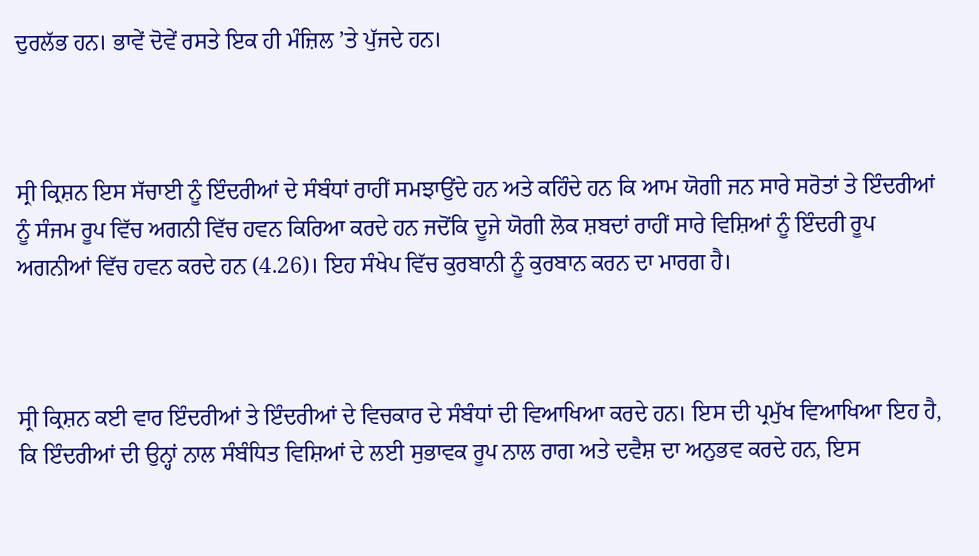ਦੁਰਲੱਭ ਹਨ। ਭਾਵੇਂ ਦੋਵੇਂ ਰਸਤੇ ਇਕ ਹੀ ਮੰਜ਼ਿਲ ’ਤੇ ਪੁੱਜਦੇ ਹਨ।



ਸ੍ਰੀ ਕ੍ਰਿਸ਼ਨ ਇਸ ਸੱਚਾਈ ਨੂੰ ਇੰਦਰੀਆਂ ਦੇ ਸੰਬੰਧਾਂ ਰਾਹੀਂ ਸਮਝਾਉਂਦੇ ਹਨ ਅਤੇ ਕਹਿੰਦੇ ਹਨ ਕਿ ਆਮ ਯੋਗੀ ਜਨ ਸਾਰੇ ਸਰੋਤਾਂ ਤੇ ਇੰਦਰੀਆਂ ਨੂੰ ਸੰਜਮ ਰੂਪ ਵਿੱਚ ਅਗਨੀ ਵਿੱਚ ਹਵਨ ਕਿਰਿਆ ਕਰਦੇ ਹਨ ਜਦੋਂਕਿ ਦੂਜੇ ਯੋਗੀ ਲੋਕ ਸ਼ਬਦਾਂ ਰਾਹੀਂ ਸਾਰੇ ਵਿਸ਼ਿਆਂ ਨੂੰ ਇੰਦਰੀ ਰੂਪ ਅਗਨੀਆਂ ਵਿੱਚ ਹਵਨ ਕਰਦੇ ਹਨ (4.26)। ਇਹ ਸੰਖੇਪ ਵਿੱਚ ਕੁਰਬਾਨੀ ਨੂੰ ਕੁਰਬਾਨ ਕਰਨ ਦਾ ਮਾਰਗ ਹੈ।



ਸ੍ਰੀ ਕ੍ਰਿਸ਼ਨ ਕਈ ਵਾਰ ਇੰਦਰੀਆਂ ਤੇ ਇੰਦਰੀਆਂ ਦੇ ਵਿਚਕਾਰ ਦੇ ਸੰਬੰਧਾਂ ਦੀ ਵਿਆਖਿਆ ਕਰਦੇ ਹਨ। ਇਸ ਦੀ ਪ੍ਰਮੁੱਖ ਵਿਆਖਿਆ ਇਹ ਹੈ, ਕਿ ਇੰਦਰੀਆਂ ਦੀ ਉਨ੍ਹਾਂ ਨਾਲ ਸੰਬੰਧਿਤ ਵਿਸ਼ਿਆਂ ਦੇ ਲਈ ਸੁਭਾਵਕ ਰੂਪ ਨਾਲ ਰਾਗ ਅਤੇ ਦਵੈਸ਼ ਦਾ ਅਨੁਭਵ ਕਰਦੇ ਹਨ, ਇਸ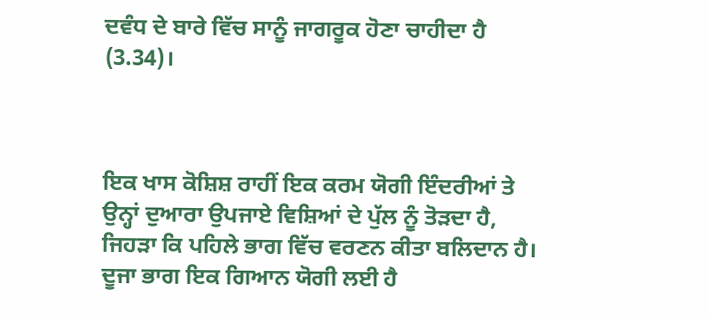ਦਵੰਧ ਦੇ ਬਾਰੇ ਵਿੱਚ ਸਾਨੂੰ ਜਾਗਰੂਕ ਹੋਣਾ ਚਾਹੀਦਾ ਹੈ (3.34)।



ਇਕ ਖਾਸ ਕੋਸ਼ਿਸ਼ ਰਾਹੀਂ ਇਕ ਕਰਮ ਯੋਗੀ ਇੰਦਰੀਆਂ ਤੇ ਉਨ੍ਹਾਂ ਦੁਆਰਾ ਉਪਜਾਏ ਵਿਸ਼ਿਆਂ ਦੇ ਪੁੱਲ ਨੂੰ ਤੋੜਦਾ ਹੈ, ਜਿਹੜਾ ਕਿ ਪਹਿਲੇ ਭਾਗ ਵਿੱਚ ਵਰਣਨ ਕੀਤਾ ਬਲਿਦਾਨ ਹੈ। ਦੂਜਾ ਭਾਗ ਇਕ ਗਿਆਨ ਯੋਗੀ ਲਈ ਹੈ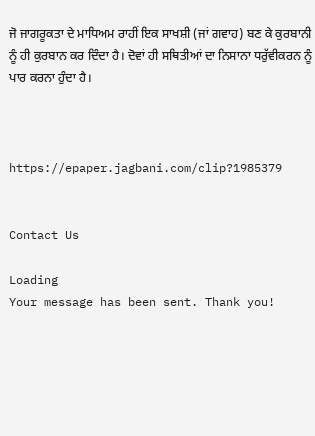ਜੋ ਜਾਗਰੂਕਤਾ ਦੇ ਮਾਧਿਅਮ ਰਾਹੀਂ ਇਕ ਸਾਖਸ਼ੀ (ਜਾਂ ਗਵਾਹ) ਬਣ ਕੇ ਕੁਰਬਾਨੀ ਨੂੰ ਹੀ ਕੁਰਬਾਨ ਕਰ ਦਿੰਦਾ ਹੈ। ਦੋਵਾਂ ਹੀ ਸਥਿਤੀਆਂ ਦਾ ਨਿਸਾਨਾ ਧਰੁੱਵੀਕਰਨ ਨੂੰ ਪਾਰ ਕਰਨਾ ਹੁੰਦਾ ਹੈ।



https://epaper.jagbani.com/clip?1985379


Contact Us

Loading
Your message has been sent. Thank you!